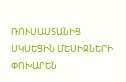ՌՈՒՍԱՍՏԱՆԻՑ ՍԿՍԵՑԻՆ ՄԵՍԻՋՆԵՐԻ ՓՈԽԱՐԵՆ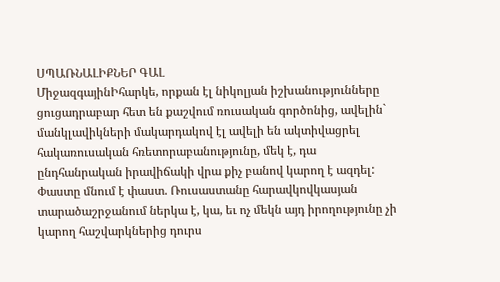ՍՊԱՌՆԱԼԻՔՆԵՐ ԳԱԼ
ՄիջազգայինԻհարկե, որքան էլ նիկոլյան իշխանությունները ցուցադրաբար հետ են քաշվում ռուսական գործոնից, ավելին` մանկլավիկների մակարդակով էլ ավելի են ակտիվացրել հակառուսական հռետորաբանությունը, մեկ է, դա ընդհանրական իրավիճակի վրա քիչ բանով կարող է ազդել: Փաստը մնում է փաստ. Ռուսաստանը հարավկովկասյան տարածաշրջանում ներկա է, կա, եւ ոչ մեկն այդ իրողությունը չի կարող հաշվարկներից դուրս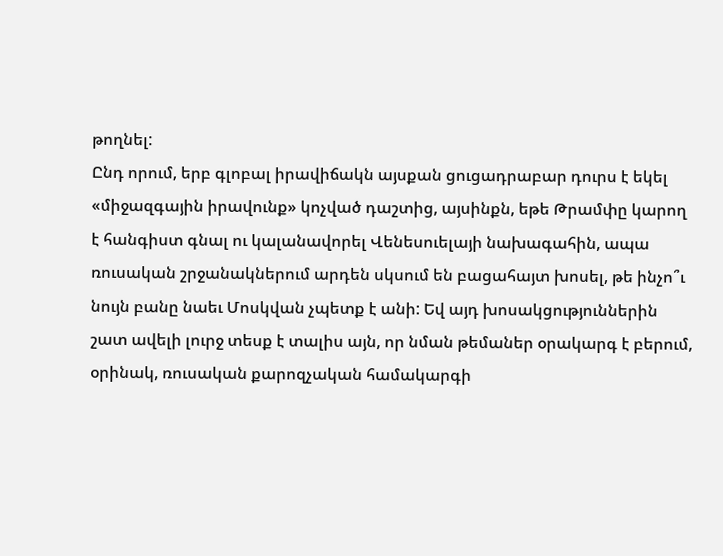թողնել:
Ընդ որում, երբ գլոբալ իրավիճակն այսքան ցուցադրաբար դուրս է եկել «միջազգային իրավունք» կոչված դաշտից, այսինքն, եթե Թրամփը կարող է հանգիստ գնալ ու կալանավորել Վենեսուելայի նախագահին, ապա ռուսական շրջանակներում արդեն սկսում են բացահայտ խոսել, թե ինչո՞ւ նույն բանը նաեւ Մոսկվան չպետք է անի: Եվ այդ խոսակցություններին շատ ավելի լուրջ տեսք է տալիս այն, որ նման թեմաներ օրակարգ է բերում, օրինակ, ռուսական քարոզչական համակարգի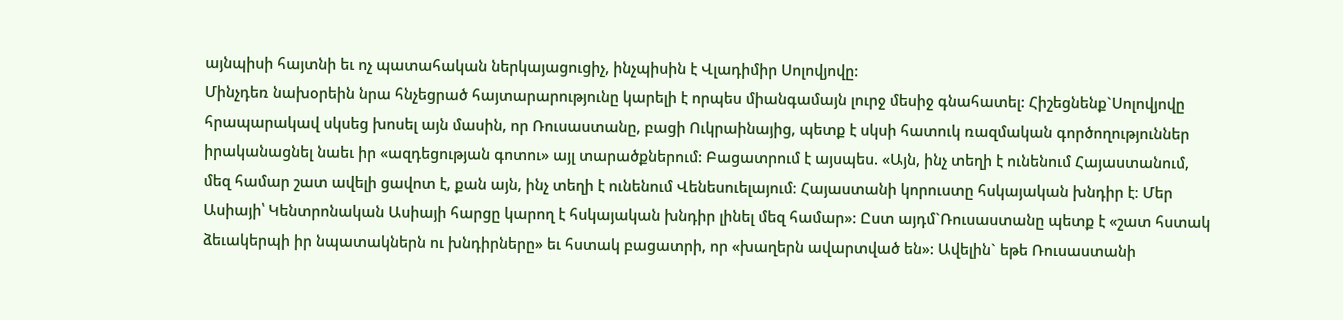այնպիսի հայտնի եւ ոչ պատահական ներկայացուցիչ, ինչպիսին է Վլադիմիր Սոլովյովը:
Մինչդեռ նախօրեին նրա հնչեցրած հայտարարությունը կարելի է որպես միանգամայն լուրջ մեսիջ գնահատել: Հիշեցնենք`Սոլովյովը հրապարակավ սկսեց խոսել այն մասին, որ Ռուսաստանը, բացի Ուկրաինայից, պետք է սկսի հատուկ ռազմական գործողություններ իրականացնել նաեւ իր «ազդեցության գոտու» այլ տարածքներում: Բացատրում է այսպես. «Այն, ինչ տեղի է ունենում Հայաստանում, մեզ համար շատ ավելի ցավոտ է, քան այն, ինչ տեղի է ունենում Վենեսուելայում։ Հայաստանի կորուստը հսկայական խնդիր է։ Մեր Ասիայի՝ Կենտրոնական Ասիայի հարցը կարող է հսկայական խնդիր լինել մեզ համար»: Ըստ այդմ`Ռուսաստանը պետք է «շատ հստակ ձեւակերպի իր նպատակներն ու խնդիրները» եւ հստակ բացատրի, որ «խաղերն ավարտված են»: Ավելին` եթե Ռուսաստանի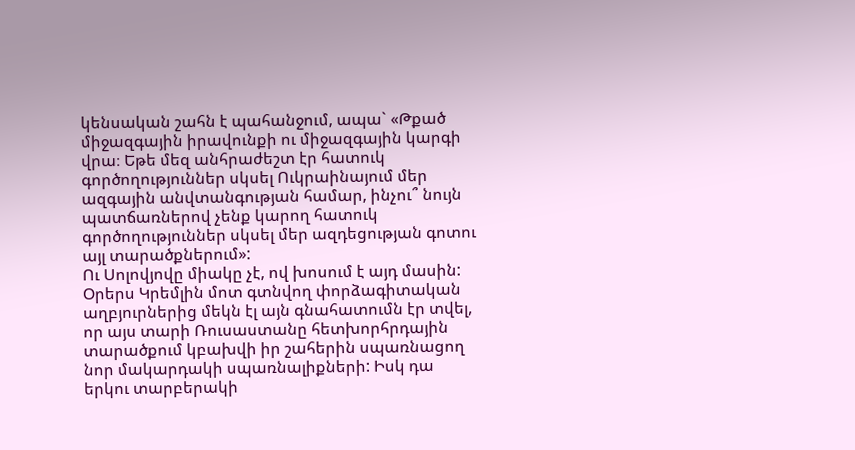կենսական շահն է պահանջում, ապա` «Թքած միջազգային իրավունքի ու միջազգային կարգի վրա։ Եթե մեզ անհրաժեշտ էր հատուկ գործողություններ սկսել Ուկրաինայում մեր ազգային անվտանգության համար, ինչու՞ նույն պատճառներով չենք կարող հատուկ գործողություններ սկսել մեր ազդեցության գոտու այլ տարածքներում»:
Ու Սոլովյովը միակը չէ, ով խոսում է այդ մասին: Օրերս Կրեմլին մոտ գտնվող փորձագիտական աղբյուրներից մեկն էլ այն գնահատումն էր տվել, որ այս տարի Ռուսաստանը հետխորհրդային տարածքում կբախվի իր շահերին սպառնացող նոր մակարդակի սպառնալիքների: Իսկ դա երկու տարբերակի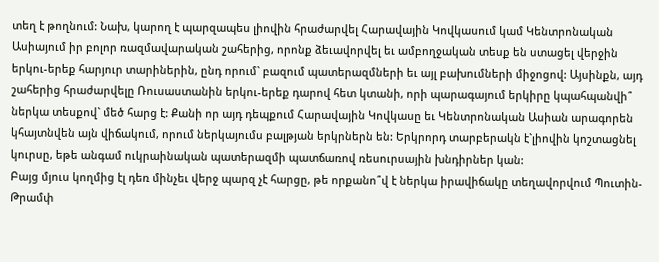տեղ է թողնում: Նախ, կարող է պարզապես լիովին հրաժարվել Հարավային Կովկասում կամ Կենտրոնական Ասիայում իր բոլոր ռազմավարական շահերից, որոնք ձեւավորվել եւ ամբողջական տեսք են ստացել վերջին երկու-երեք հարյուր տարիներին, ընդ որում` բազում պատերազմների եւ այլ բախումների միջոցով: Այսինքն, այդ շահերից հրաժարվելը Ռուսաստանին երկու-երեք դարով հետ կտանի, որի պարագայում երկիրը կպահպանվի՞ ներկա տեսքով` մեծ հարց է: Քանի որ այդ դեպքում Հարավային Կովկասը եւ Կենտրոնական Ասիան արագորեն կհայտնվեն այն վիճակում, որում ներկայումս բալթյան երկրներն են: Երկրորդ տարբերակն է`լիովին կոշտացնել կուրսը, եթե անգամ ուկրաինական պատերազմի պատճառով ռեսուրսային խնդիրներ կան:
Բայց մյուս կողմից էլ դեռ մինչեւ վերջ պարզ չէ հարցը, թե որքանո՞վ է ներկա իրավիճակը տեղավորվում Պուտին-Թրամփ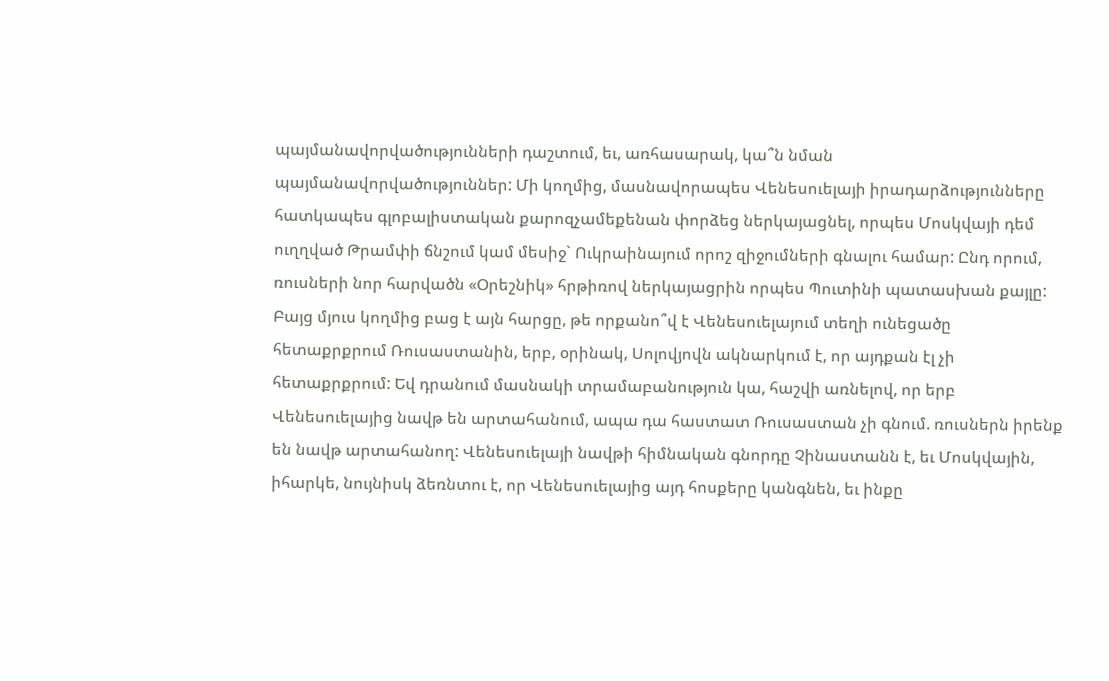պայմանավորվածությունների դաշտում, եւ, առհասարակ, կա՞ն նման պայմանավորվածություններ: Մի կողմից, մասնավորապես Վենեսուելայի իրադարձությունները հատկապես գլոբալիստական քարոզչամեքենան փորձեց ներկայացնել, որպես Մոսկվայի դեմ ուղղված Թրամփի ճնշում կամ մեսիջ` Ուկրաինայում որոշ զիջումների գնալու համար: Ընդ որում, ռուսների նոր հարվածն «Օրեշնիկ» հրթիռով ներկայացրին որպես Պուտինի պատասխան քայլը: Բայց մյուս կողմից բաց է այն հարցը, թե որքանո՞վ է Վենեսուելայում տեղի ունեցածը հետաքրքրում Ռուսաստանին, երբ, օրինակ, Սոլովյովն ակնարկում է, որ այդքան էլ չի հետաքրքրում: Եվ դրանում մասնակի տրամաբանություն կա, հաշվի առնելով, որ երբ Վենեսուելայից նավթ են արտահանում, ապա դա հաստատ Ռուսաստան չի գնում. ռուսներն իրենք են նավթ արտահանող: Վենեսուելայի նավթի հիմնական գնորդը Չինաստանն է, եւ Մոսկվային, իհարկե, նույնիսկ ձեռնտու է, որ Վենեսուելայից այդ հոսքերը կանգնեն, եւ ինքը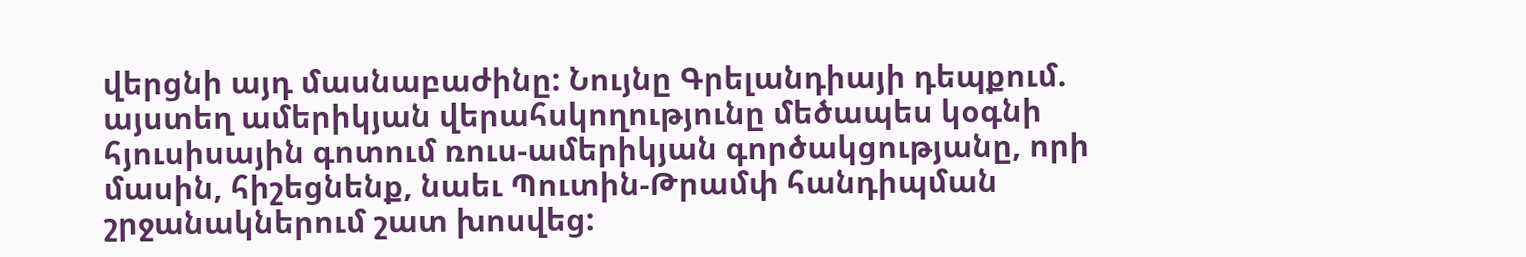վերցնի այդ մասնաբաժինը: Նույնը Գրելանդիայի դեպքում. այստեղ ամերիկյան վերահսկողությունը մեծապես կօգնի հյուսիսային գոտում ռուս-ամերիկյան գործակցությանը, որի մասին, հիշեցնենք, նաեւ Պուտին-Թրամփ հանդիպման շրջանակներում շատ խոսվեց: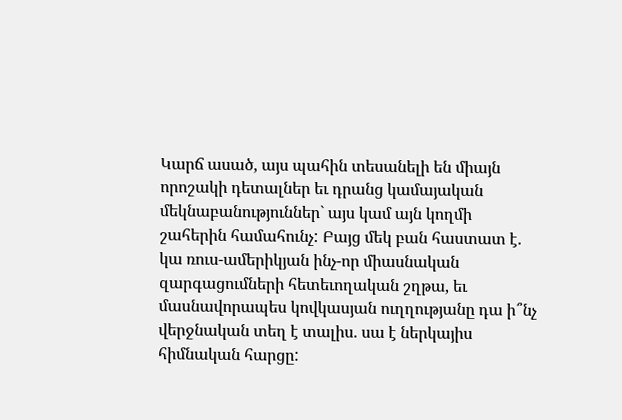Կարճ ասած, այս պահին տեսանելի են միայն որոշակի դետալներ եւ դրանց կամայական մեկնաբանություններ` այս կամ այն կողմի շահերին համահունչ: Բայց մեկ բան հաստատ է. կա ռուս-ամերիկյան ինչ-որ միասնական զարգացումների հետեւողական շղթա, եւ մասնավորապես կովկասյան ուղղությանը դա ի՞նչ վերջնական տեղ է տալիս. սա է ներկայիս հիմնական հարցը: